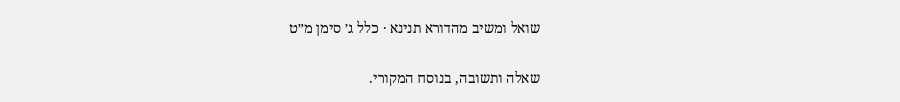שואל ומשיב מהדורא תנינא · כלל ג׳ סימן מ״ט

שאלה ותשובה, בנוסח המקורי.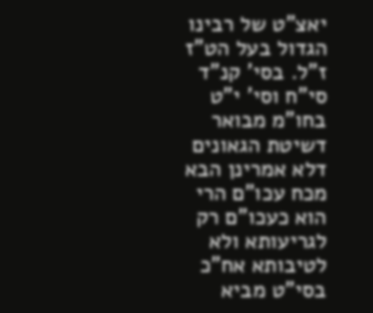יאצ"ט של רבינו הגדול בעל הט"ז ז"ל. בסי' קנ"ד סי"ח וסי' י"ט בחו"מ מבואר דשיטת הגאונים דלא אמרינן הבא מכח עכו"ם הרי הוא כעכו"ם רק לגריעותא ולא לטיבותא אח"כ בסי"ט מביא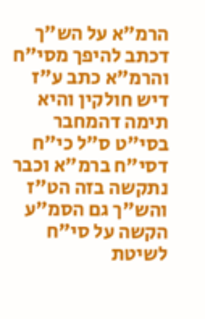הרמ"א על הש"ך דכתב להיפך מסי"ח והרמ"א כתב ע"ז דיש חולקין והיא תימה דהמחבר בסי"ט ס"ל כי"ח דסי"ח ברמ"א וכבר נתקשה בזה הט"ז והש"ך גם הסמ"ע הקשה על סי"ח לשיטת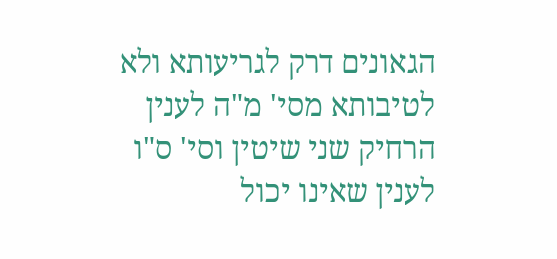הגאונים דרק לגריעותא ולא לטיבותא מסי' מ"ה לענין הרחיק שני שיטין וסי' ס"ו לענין שאינו יכול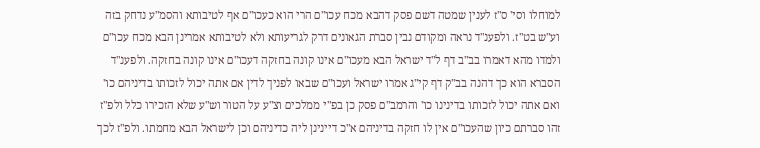למוחלו וסי' ס"ז לענין שמטה דשם פסק דהבא מכח עכו"ם הרי הוא כעכו"ם אף לטיבותא והסמ"ע נדחק בזה וע"ש בט"ז. ולפענ"ד נראה ומקודם נבין סברת הגאונים דרק לגריעותא ולא לטיבותא אמרינן הבא מכח עכו"ם ולמדו מהא דאמרו בב"ב דף ל"ד ישראל הבא מעכו"ם אינו קונה בחזקה דעכו"ם אינו קונה בחזקה. ולפענ"ד הסברא הוא כך דהנה בב"ק דף קי"ג אמרו ישראל ועכו"ם שבאו לפניך לדין אם אתה יכול לזכותו בדיניהם כו' ואם אתה יכול לזכותו בדינינו כו' והרמב"ם פסק כן בפ"י ממלכים וצ"ע על הטור וש"ע שלא הזכירו כלל ולפ"ז זהו סברתם כיון שהעכו"ם אין לו חזקה בדיניהם א"כ דיינינן ליה כדיניהם וכן לישראל הבא מחמתו. ולפ"ז לכך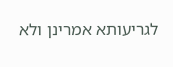לגריעותא אמרינן ולא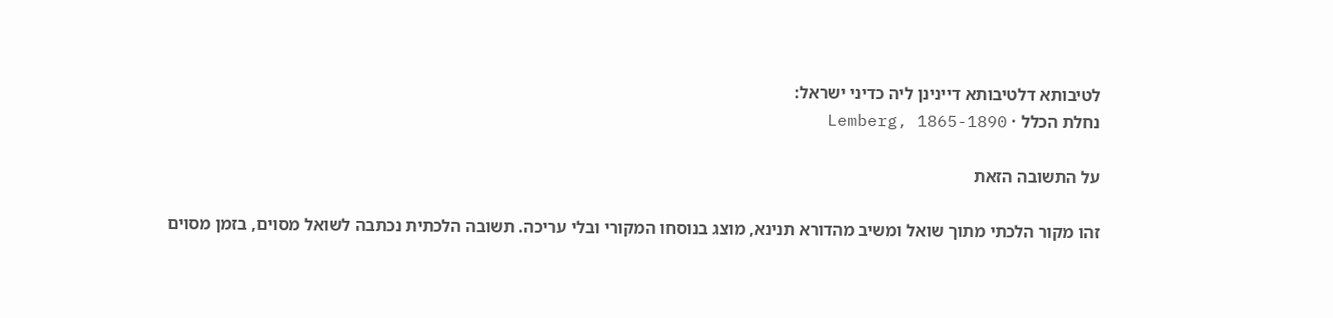לטיבותא דלטיבותא דיינינן ליה כדיני ישראל:
נחלת הכלל · Lemberg, 1865-1890

על התשובה הזאת

זהו מקור הלכתי מתוך שואל ומשיב מהדורא תנינא, מוצג בנוסחו המקורי ובלי עריכה. תשובה הלכתית נכתבה לשואל מסוים, בזמן מסוים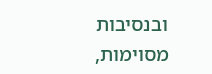ובנסיבות מסוימות,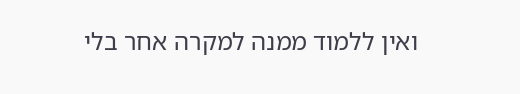ואין ללמוד ממנה למקרה אחר בלי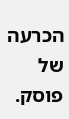הכרעה של פוסק.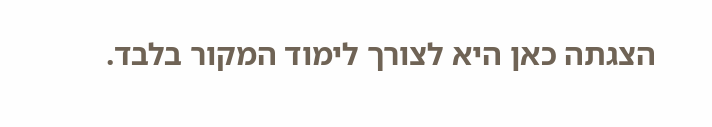הצגתה כאן היא לצורך לימוד המקור בלבד.